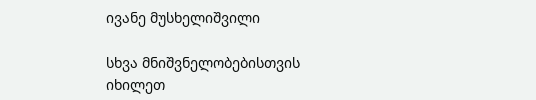ივანე მუსხელიშვილი

სხვა მნიშვნელობებისთვის იხილეთ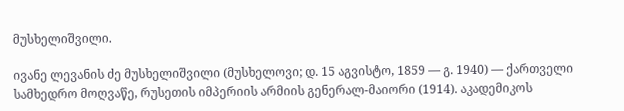მუსხელიშვილი.

ივანე ლევანის ძე მუსხელიშვილი (მუსხელოვი; დ. 15 აგვისტო, 1859 — გ. 1940) — ქართველი სამხედრო მოღვაწე, რუსეთის იმპერიის არმიის გენერალ-მაიორი (1914). აკადემიკოს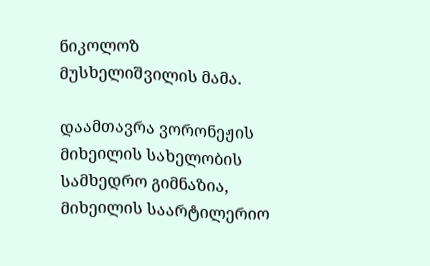ნიკოლოზ მუსხელიშვილის მამა.

დაამთავრა ვორონეჟის მიხეილის სახელობის სამხედრო გიმნაზია, მიხეილის საარტილერიო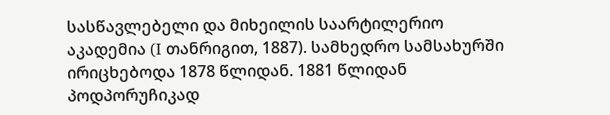სასწავლებელი და მიხეილის საარტილერიო აკადემია (I თანრიგით, 1887). სამხედრო სამსახურში ირიცხებოდა 1878 წლიდან. 1881 წლიდან პოდპორუჩიკად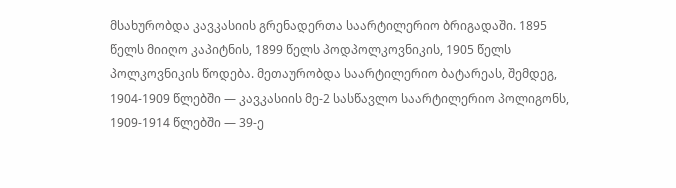მსახურობდა კავკასიის გრენადერთა საარტილერიო ბრიგადაში. 1895 წელს მიიღო კაპიტნის, 1899 წელს პოდპოლკოვნიკის, 1905 წელს პოლკოვნიკის წოდება. მეთაურობდა საარტილერიო ბატარეას, შემდეგ, 1904-1909 წლებში — კავკასიის მე-2 სასწავლო საარტილერიო პოლიგონს, 1909-1914 წლებში — 39-ე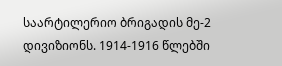საარტილერიო ბრიგადის მე-2 დივიზიონს. 1914-1916 წლებში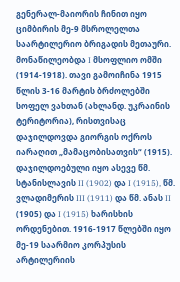გენერალ-მაიორის ჩინით იყო ციმბირის მე-9 მსროლელთა საარტილერიო ბრიგადის მეთაური. მონაწილეობდა I მსოფლიო ომში (1914-1918). თავი გამოიჩინა 1915 წლის 3-16 მარტის ბრძოლებში სოფელ ვახთან (ახლანდ. უკრაინის ტერიტორია), რისთვისაც დაჯილდოვდა გიორგის ოქროს იარაღით „მამაცობისათვის“ (1915). დაჯილდოებული იყო ასევე წმ. სტანისლავის II (1902) და I (1915), წმ. ვლადიმერის III (1911) და წმ. ანას II (1905) და I (1915) ხარისხის ორდენებით. 1916-1917 წლებში იყო მე-19 საარმიო კორპუსის არტილერიის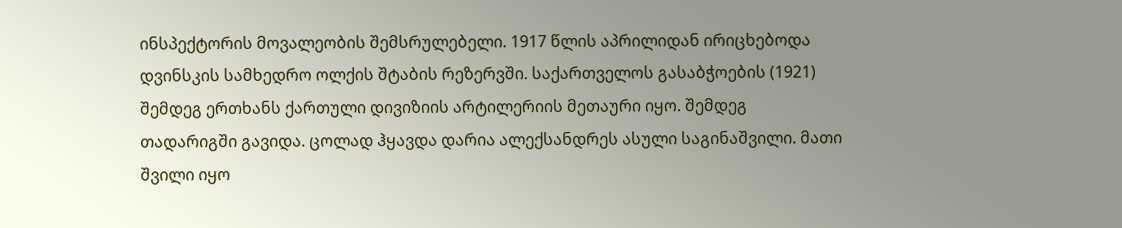ინსპექტორის მოვალეობის შემსრულებელი. 1917 წლის აპრილიდან ირიცხებოდა დვინსკის სამხედრო ოლქის შტაბის რეზერვში. საქართველოს გასაბჭოების (1921) შემდეგ ერთხანს ქართული დივიზიის არტილერიის მეთაური იყო. შემდეგ თადარიგში გავიდა. ცოლად ჰყავდა დარია ალექსანდრეს ასული საგინაშვილი. მათი შვილი იყო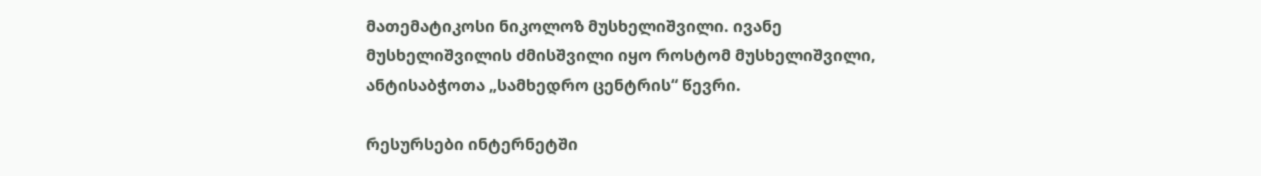მათემატიკოსი ნიკოლოზ მუსხელიშვილი. ივანე მუსხელიშვილის ძმისშვილი იყო როსტომ მუსხელიშვილი, ანტისაბჭოთა „სამხედრო ცენტრის“ წევრი.

რესურსები ინტერნეტში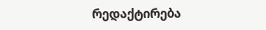რედაქტირება